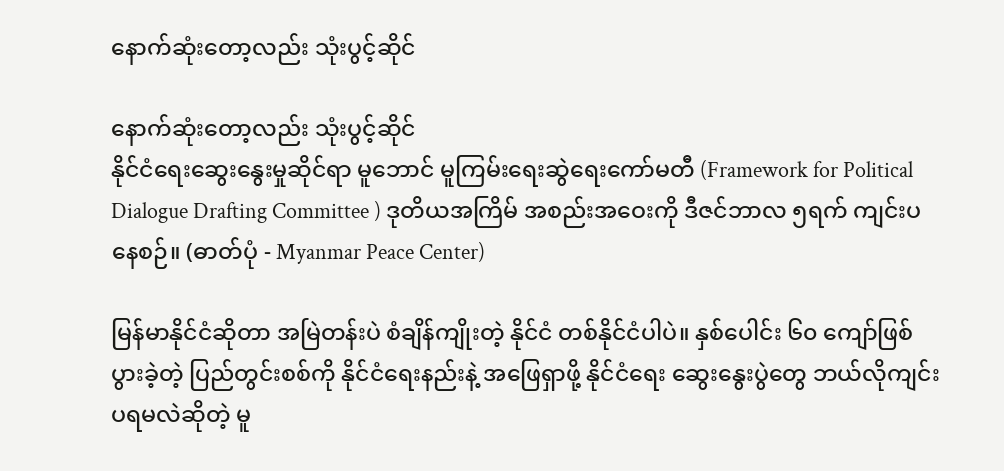နောက်ဆုံးတော့လည်း သုံးပွင့်ဆိုင်

နောက်ဆုံးတော့လည်း သုံးပွင့်ဆိုင်
နိုင်ငံရေးဆွေးနွေးမှုဆိုင်ရာ မူဘောင် မူကြမ်းရေးဆွဲရေးကော်မတီ (Framework for Political Dialogue Drafting Committee ) ဒုတိယအကြိမ် အစည်းအဝေးကို ဒီဇင်ဘာလ ၅ရက် ကျင်းပနေစဉ်။ (ဓာတ်ပုံ - Myanmar Peace Center)

မြန်မာနိုင်ငံဆိုတာ အမြဲတန်းပဲ စံချိန်ကျိုးတဲ့ နိုင်ငံ တစ်နိုင်ငံပါပဲ။ နှစ်ပေါင်း ၆၀ ကျော်ဖြစ်ပွားခဲ့တဲ့ ပြည်တွင်းစစ်ကို နိုင်ငံရေးနည်းနဲ့ အဖြေရှာဖို့ နိုင်ငံရေး ဆွေးနွေးပွဲတွေ ဘယ်လိုကျင်းပရမလဲဆိုတဲ့ မူ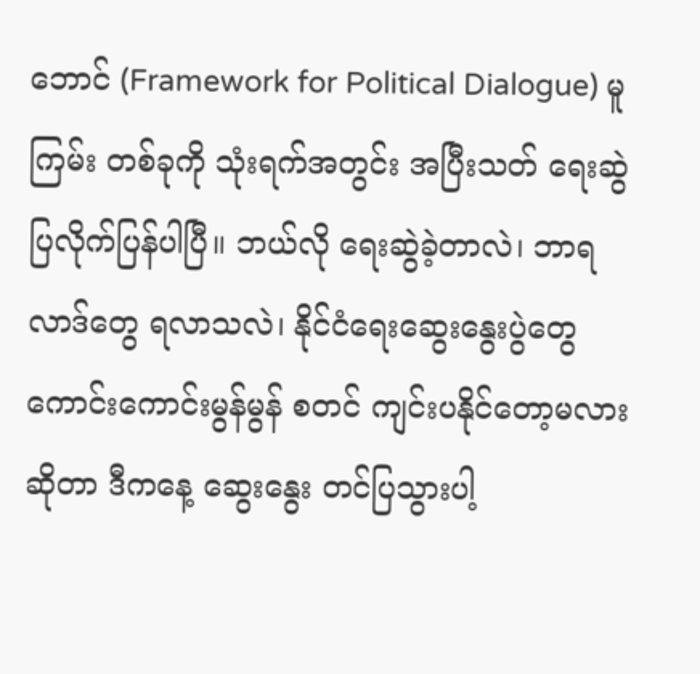ဘောင် (Framework for Political Dialogue) မူကြမ်း တစ်ခုကို သုံးရက်အတွင်း အပြီးသတ် ရေးဆွဲပြလိုက်ပြန်ပါပြီ။ ဘယ်လို ရေးဆွဲခဲ့တာလဲ၊ ဘာရလာဒ်တွေ ရလာသလဲ၊ နိုင်ငံရေးဆွေးနွေးပွဲတွေ ကောင်းကောင်းမွန်မွန် စတင် ကျင်းပနိုင်တော့မလားဆိုတာ ဒီကနေ့ ဆွေးနွေး တင်ပြသွားပါ့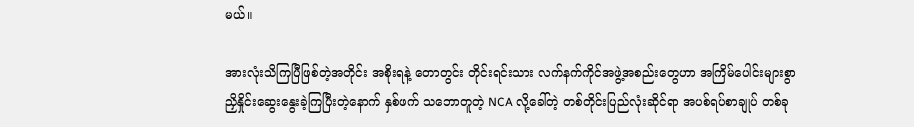မယ်။

အားလုံးသိကြပြီဖြစ်တဲ့အတိုင်း အစိုးရနဲ့ တောတွင်း တိုင်းရင်းသား လက်နက်ကိုင်အဖွဲ့အစည်းတွေဟာ အကြိမ်ပေါင်းများစွာ ညှိနှိုင်းဆွေးနွေးခဲ့ကြပြီးတဲ့နောက် နှစ်ဖက် သဘောတူတဲ့ NCA လို့ခေါ်တဲ့ တစ်တိုင်းပြည်လုံးဆိုင်ရာ အပစ်ရပ်စာချုပ် တစ်ခု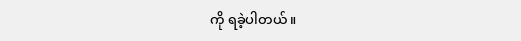ကို ရခဲ့ပါတယ်။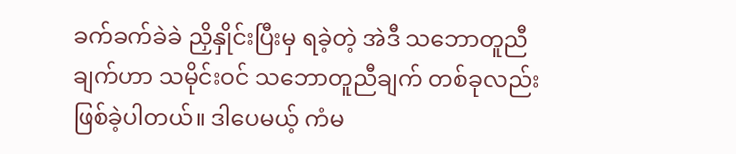ခက်ခက်ခဲခဲ ညှိနှိုင်းပြီးမှ ရခဲ့တဲ့ အဲဒီ သဘောတူညီချက်ဟာ သမိုင်းဝင် သဘောတူညီချက် တစ်ခုလည်း ဖြစ်ခဲ့ပါတယ်။ ဒါပေမယ့် ကံမ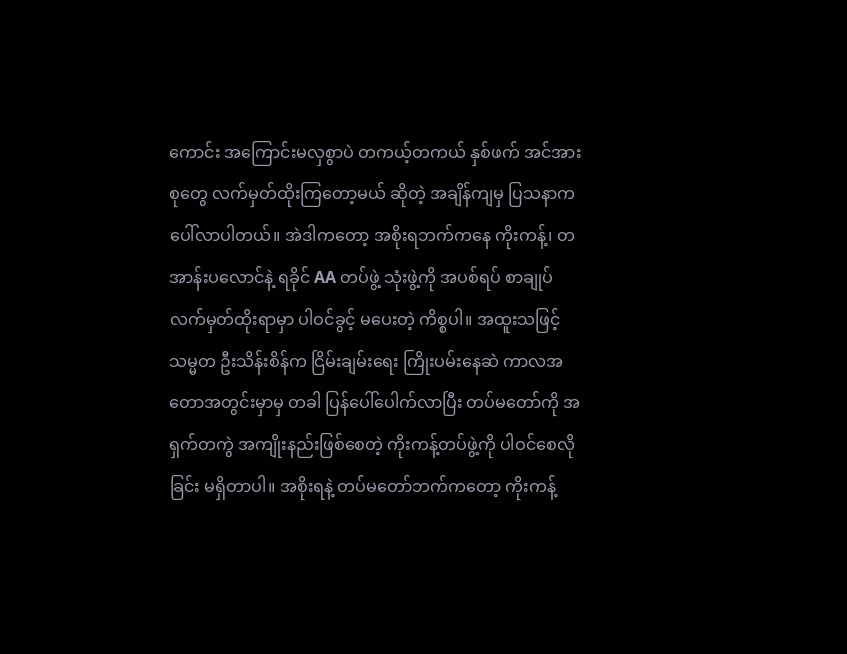ကောင်း အကြောင်းမလှစွာပဲ တကယ့်တကယ် နှစ်ဖက် အင်အားစုတွေ လက်မှတ်ထိုးကြတော့မယ် ဆိုတဲ့ အချိန်ကျမှ ပြသနာက ပေါ်လာပါတယ်။ အဲဒါကတော့ အစိုးရဘက်ကနေ ကိုးကန့်၊ တအာန်းပလောင်နဲ့ ရခိုင် AA တပ်ဖွဲ့ သုံးဖွဲ့ကို အပစ်ရပ် စာချုပ် လက်မှတ်ထိုးရာမှာ ပါဝင်ခွင့် မပေးတဲ့ ကိစ္စပါ။ အထူးသဖြင့် သမ္မတ ဦးသိန်းစိန်က ငြိမ်းချမ်းရေး ကြိုးပမ်းနေဆဲ ကာလအတောအတွင်းမှာမှ တခါ ပြန်ပေါ်ပေါက်လာပြီး တပ်မတော်ကို အရှက်တကွဲ အကျိုးနည်းဖြစ်စေတဲ့ ကိုးကန့်တပ်ဖွဲ့ကို ပါဝင်စေလိုခြင်း မရှိတာပါ။ အစိုးရနဲ့ တပ်မတော်ဘက်ကတော့ ကိုးကန့်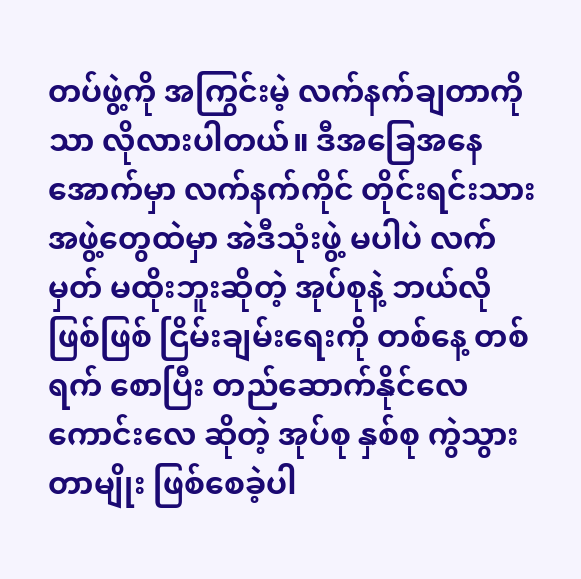တပ်ဖွဲ့ကို အကြွင်းမဲ့ လက်နက်ချတာကိုသာ လိုလားပါတယ်။ ဒီအခြေအနေအောက်မှာ လက်နက်ကိုင် တိုင်းရင်းသားအဖွဲ့တွေထဲမှာ အဲဒီသုံးဖွဲ့ မပါပဲ လက်မှတ် မထိုးဘူးဆိုတဲ့ အုပ်စုနဲ့ ဘယ်လိုဖြစ်ဖြစ် ငြိမ်းချမ်းရေးကို တစ်နေ့ တစ်ရက် စောပြီး တည်ဆောက်နိုင်လေ ကောင်းလေ ဆိုတဲ့ အုပ်စု နှစ်စု ကွဲသွားတာမျိုး ဖြစ်စေခဲ့ပါ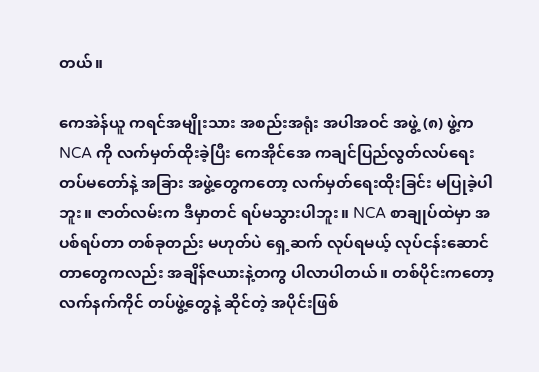တယ်။

ကေအဲန်ယူ ကရင်အမျိုးသား အစည်းအရုံး အပါအဝင် အဖွဲ့ (၈) ဖွဲ့က NCA ကို လက်မှတ်ထိုးခဲ့ပြီး ကေအိုင်အေ ကချင်ပြည်လွတ်လပ်ရေး တပ်မတော်နဲ့ အခြား အဖွဲ့တွေကတော့ လက်မှတ်ရေးထိုးခြင်း မပြုခဲ့ပါဘူး။ ဇာတ်လမ်းက ဒီမှာတင် ရပ်မသွားပါဘူး။ NCA စာချုပ်ထဲမှာ အပစ်ရပ်တာ တစ်ခုတည်း မဟုတ်ပဲ ရှေ့ဆက် လုပ်ရမယ့် လုပ်ငန်းဆောင်တာတွေကလည်း အချိန်ဇယားနဲ့တကွ ပါလာပါတယ်။ တစ်ပိုင်းကတော့ လက်နက်ကိုင် တပ်ဖွဲ့တွေနဲ့ ဆိုင်တဲ့ အပိုင်းဖြစ်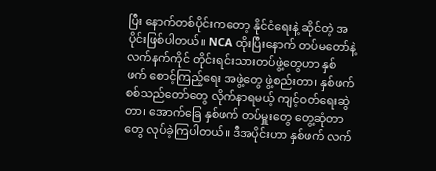ပြီး နောက်တစ်ပိုင်းကတော့ နိုင်ငံရေးနဲ့ ဆိုင်တဲ့ အပိုင်းဖြစ်ပါတယ်။ NCA ထိုးပြီးနောက် တပ်မတော်နဲ့ လက်နက်ကိုင် တိုင်းရင်းသားတပ်ဖွဲ့တွေဟာ နှစ်ဖက် စောင့်ကြည့်ရေး အဖွဲ့တွေ ဖွဲ့စည်းတာ၊ နှစ်ဖက် စစ်သည်တော်တွေ လိုက်နာရမယ့် ကျင့်ဝတ်ရေးဆွဲတာ၊ အောက်ခြေ နှစ်ဖက် တပ်မှူးတွေ တွေ့ဆုံတာတွေ လုပ်ခဲ့ကြပါတယ်။ ဒီအပိုင်းဟာ နှစ်ဖက် လက်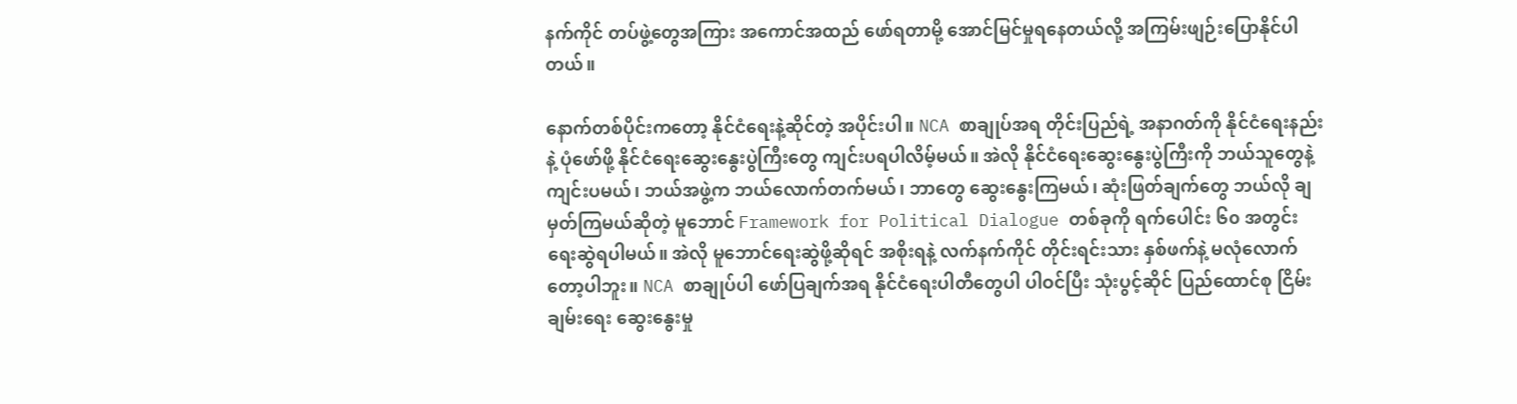နက်ကိုင် တပ်ဖွဲ့တွေအကြား အကောင်အထည် ဖော်ရတာမို့ အောင်မြင်မှုရနေတယ်လို့ အကြမ်းဖျဉ်းပြောနိုင်ပါတယ်။

နောက်တစ်ပိုင်းကတော့ နိုင်ငံရေးနဲ့ဆိုင်တဲ့ အပိုင်းပါ။ NCA စာချုပ်အရ တိုင်းပြည်ရဲ့ အနာဂတ်ကို နိုင်ငံရေးနည်းနဲ့ ပုံဖော်ဖို့ နိုင်ငံရေးဆွေးနွေးပွဲကြီးတွေ ကျင်းပရပါလိမ့်မယ်။ အဲလို နိုင်ငံရေးဆွေးနွေးပွဲကြီးကို ဘယ်သူတွေနဲ့ ကျင်းပမယ်၊ ဘယ်အဖွဲ့က ဘယ်လောက်တက်မယ်၊ ဘာတွေ ဆွေးနွေးကြမယ်၊ ဆုံးဖြတ်ချက်တွေ ဘယ်လို ချမှတ်ကြမယ်ဆိုတဲ့ မူဘောင် Framework for Political Dialogue တစ်ခုကို ရက်ပေါင်း ၆၀ အတွင်း ရေးဆွဲရပါမယ်။ အဲလို မူဘောင်ရေးဆွဲဖို့ဆိုရင် အစိုးရနဲ့ လက်နက်ကိုင် တိုင်းရင်းသား နှစ်ဖက်နဲ့ မလုံလောက်တော့ပါဘူး။ NCA စာချုပ်ပါ ဖော်ပြချက်အရ နိုင်ငံရေးပါတီတွေပါ ပါဝင်ပြီး သုံးပွင့်ဆိုင် ပြည်ထောင်စု ငြိမ်းချမ်းရေး ဆွေးနွေးမှု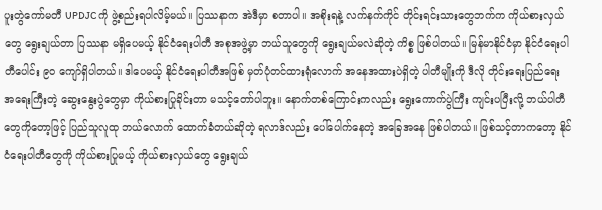ပူးတွဲကော်မတီ UPDJC ကို ဖွဲ့စည်းရပါလိမ့်မယ်။ ပြဿနာက အဲဒီမှာ စတာပါ။ အစိုးရနဲ့ လက်နက်ကိုင် တိုင်းရင်းသားတွေဘက်က ကိုယ်စားလှယ်တွေ ရွေးချယ်တာ ပြဿနာ မရှိပေမယ့် နိုင်ငံရေးပါတီ အစုအဖွဲ့မှာ ဘယ်သူတွေကို ရွေးချယ်မလဲဆိုတဲ့ ကိစ္စ ဖြစ်ပါတယ်။ မြန်မာနိုင်ငံမှာ နိုင်ငံရေးပါတီပေါင်း ၉၀ ကျော်ရှိပါတယ်။ ဒါပေမယ့် နိုင်ငံရေးပါတီအဖြစ် မှတ်ပုံတင်ထားရုံလောက် အနေအထားပဲရှိတဲ့ ပါတီမျိုးကို ဒီလို တိုင်းရေးပြည်ရေး အရေးကြီးတဲ့ ဆွေးနွေးပွဲတွေမှာ ကိုယ်စားပြုခိုင်းတာ မသင့်တော်ပါဘူး။ နောက်တစ်ကြောင်းကလည်း ရွေးကောက်ပွဲကြီး ကျင်းပပြီးလို့ ဘယ်ပါတီတွေကိုတော့ဖြင့် ပြည်သူလူထု ဘယ်လောက် ထောက်ခံတယ်ဆိုတဲ့ ရလာဒ်လည်း ပေါ်ပေါက်နေတဲ့ အခြေအနေ ဖြစ်ပါတယ်။ ဖြစ်သင့်တာကတော့ နိုင်ငံရေးပါတီတွေကို ကိုယ်စားပြုမယ့် ကိုယ်စားလှယ်တွေ ရွေးချယ်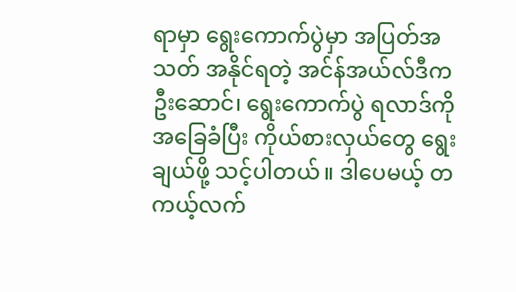ရာမှာ ရွေးကောက်ပွဲမှာ အပြတ်အသတ် အနိုင်ရတဲ့ အင်န်အယ်လ်ဒီက ဦးဆောင်၊ ရွေးကောက်ပွဲ ရလာဒ်ကို အခြေခံပြီး ကိုယ်စားလှယ်တွေ ရွေးချယ်ဖို့ သင့်ပါတယ်။ ဒါပေမယ့် တကယ့်လက်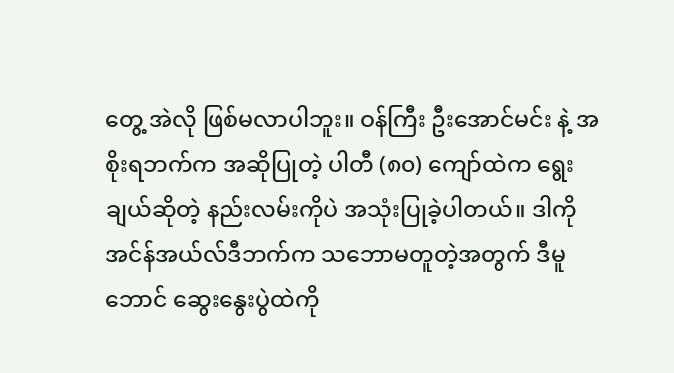တွေ့ အဲလို ဖြစ်မလာပါဘူး။ ဝန်ကြီး ဦးအောင်မင်း နဲ့ အစိုးရဘက်က အဆိုပြုတဲ့ ပါတီ (၈၀) ကျော်ထဲက ရွေးချယ်ဆိုတဲ့ နည်းလမ်းကိုပဲ အသုံးပြုခဲ့ပါတယ်။ ဒါကို အင်န်အယ်လ်ဒီဘက်က သဘောမတူတဲ့အတွက် ဒီမူဘောင် ဆွေးနွေးပွဲထဲကို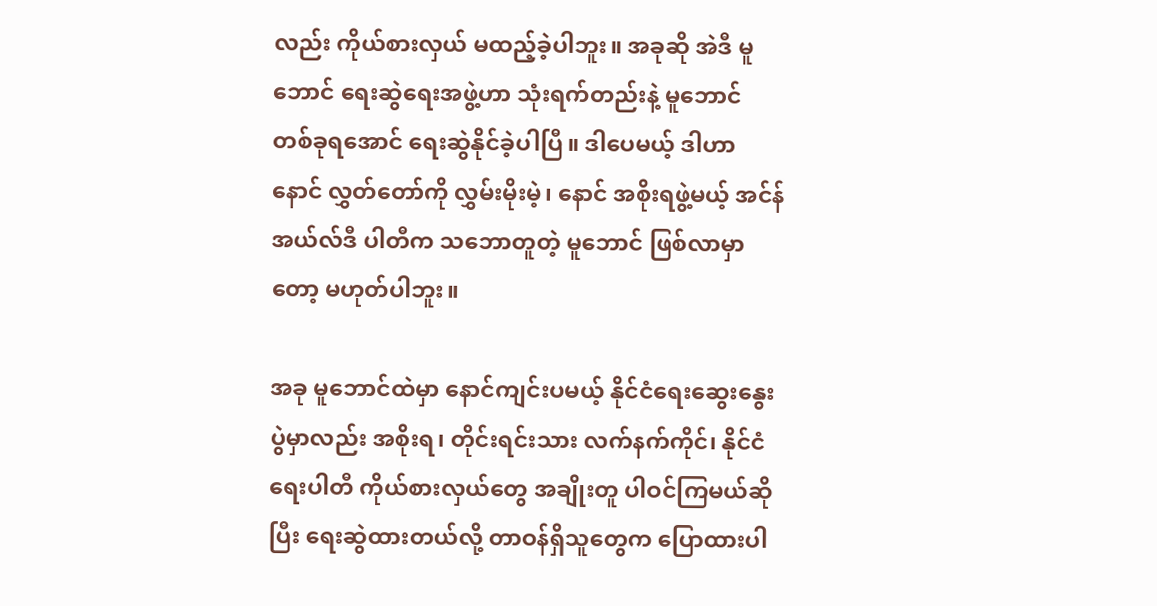လည်း ကိုယ်စားလှယ် မထည့်ခဲ့ပါဘူး။ အခုဆို အဲဒီ မူဘောင် ရေးဆွဲရေးအဖွဲ့ဟာ သုံးရက်တည်းနဲ့ မူဘောင် တစ်ခုရအောင် ရေးဆွဲနိုင်ခဲ့ပါပြီ။ ဒါပေမယ့် ဒါဟာ နောင် လွှတ်တော်ကို လွှမ်းမိုးမဲ့၊ နောင် အစိုးရဖွဲ့မယ့် အင်န်အယ်လ်ဒီ ပါတီက သဘောတူတဲ့ မူဘောင် ဖြစ်လာမှာတော့ မဟုတ်ပါဘူး။

အခု မူဘောင်ထဲမှာ နောင်ကျင်းပမယ့် နိုင်ငံရေးဆွေးနွေးပွဲမှာလည်း အစိုးရ၊ တိုင်းရင်းသား လက်နက်ကိုင်၊ နိုင်ငံရေးပါတီ ကိုယ်စားလှယ်တွေ အချိုးတူ ပါဝင်ကြမယ်ဆိုပြီး ရေးဆွဲထားတယ်လို့ တာဝန်ရှိသူတွေက ပြောထားပါ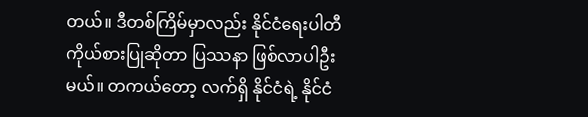တယ်။ ဒီတစ်ကြိမ်မှာလည်း နိုင်ငံရေးပါတီ ကိုယ်စားပြုဆိုတာ ပြဿနာ ဖြစ်လာပါဦးမယ်။ တကယ်တော့ လက်ရှိ နိုင်ငံရဲ့ နိုင်ငံ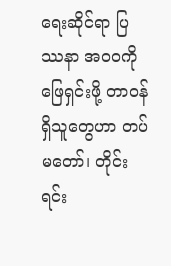ရေးဆိုင်ရာ ပြဿနာ အ၀၀ကို ဖြေရှင်းဖို့ တာဝန်ရှိသူတွေဟာ တပ်မတော်၊ တိုင်းရင်း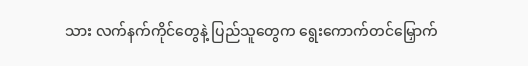သား လက်နက်ကိုင်တွေနဲ့ ပြည်သူတွေက ရွေးကောက်တင်မြှောက်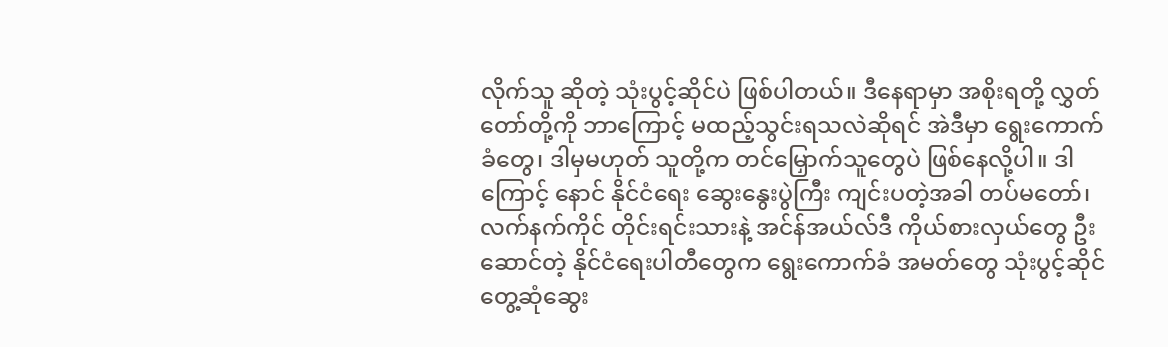လိုက်သူ ဆိုတဲ့ သုံးပွင့်ဆိုင်ပဲ ဖြစ်ပါတယ်။ ဒီနေရာမှာ အစိုးရတို့ လွှတ်တော်တို့ကို ဘာကြောင့် မထည့်သွင်းရသလဲဆိုရင် အဲဒီမှာ ရွေးကောက်ခံတွေ၊ ဒါမှမဟုတ် သူတို့က တင်မြှောက်သူတွေပဲ ဖြစ်နေလို့ပါ။ ဒါကြောင့် နောင် နိုင်ငံရေး ဆွေးနွေးပွဲကြီး ကျင်းပတဲ့အခါ တပ်မတော်၊ လက်နက်ကိုင် တိုင်းရင်းသားနဲ့ အင်န်အယ်လ်ဒီ ကိုယ်စားလှယ်တွေ ဦးဆောင်တဲ့ နိုင်ငံရေးပါတီတွေက ရွေးကောက်ခံ အမတ်တွေ သုံးပွင့်ဆိုင် တွေ့ဆုံဆွေး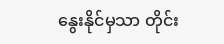နွေးနိုင်မှသာ တိုင်း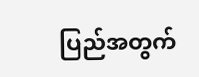ပြည်အတွက်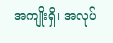အကျိုးရှိ၊ အလုပ်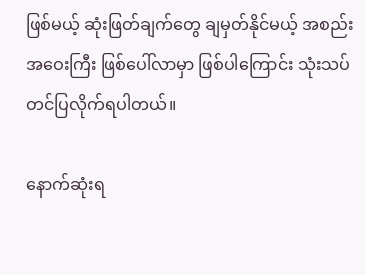ဖြစ်မယ့် ဆုံးဖြတ်ချက်တွေ ချမှတ်နိုင်မယ့် အစည်းအဝေးကြီး ဖြစ်ပေါ်လာမှာ ဖြစ်ပါကြောင်း သုံးသပ်တင်ပြလိုက်ရပါတယ်။

နောက်ဆုံးရ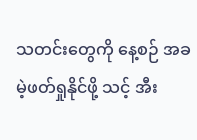သတင်းတွေကို နေ့စဉ် အခမဲ့ဖတ်ရှုနိုင်ဖို့ သင့် အီး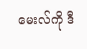မေးလ်ကို ဒီ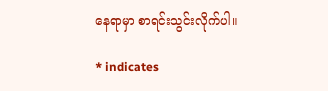နေရာမှာ စာရင်းသွင်းလိုက်ပါ။

* indicates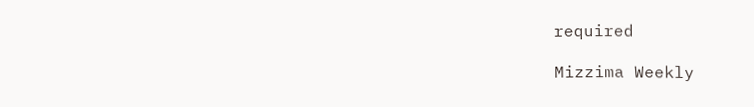required

Mizzima Weekly